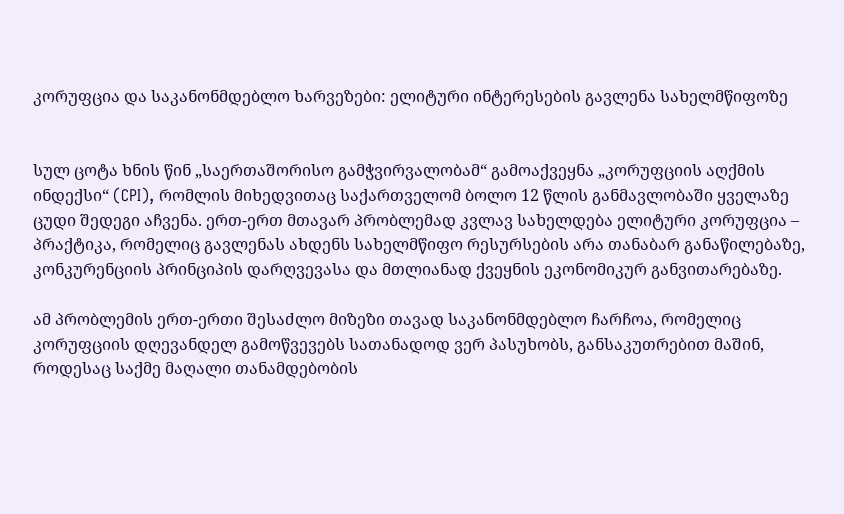კორუფცია და საკანონმდებლო ხარვეზები: ელიტური ინტერესების გავლენა სახელმწიფოზე


სულ ცოტა ხნის წინ „საერთაშორისო გამჭვირვალობამ“ გამოაქვეყნა „კორუფციის აღქმის ინდექსი“ (CPI), რომლის მიხედვითაც საქართველომ ბოლო 12 წლის განმავლობაში ყველაზე ცუდი შედეგი აჩვენა. ერთ-ერთ მთავარ პრობლემად კვლავ სახელდება ელიტური კორუფცია – პრაქტიკა, რომელიც გავლენას ახდენს სახელმწიფო რესურსების არა თანაბარ განაწილებაზე, კონკურენციის პრინციპის დარღვევასა და მთლიანად ქვეყნის ეკონომიკურ განვითარებაზე.

ამ პრობლემის ერთ-ერთი შესაძლო მიზეზი თავად საკანონმდებლო ჩარჩოა, რომელიც კორუფციის დღევანდელ გამოწვევებს სათანადოდ ვერ პასუხობს, განსაკუთრებით მაშინ, როდესაც საქმე მაღალი თანამდებობის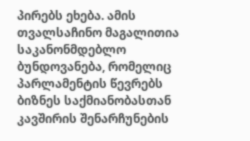პირებს ეხება. ამის თვალსაჩინო მაგალითია საკანონმდებლო ბუნდოვანება, რომელიც პარლამენტის წევრებს ბიზნეს საქმიანობასთან კავშირის შენარჩუნების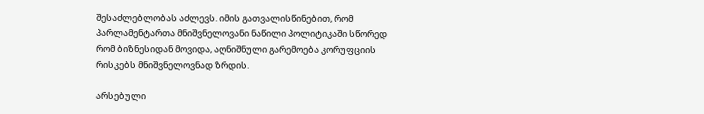შესაძლებლობას აძლევს. იმის გათვალისწინებით, რომ პარლამენტართა მნიშვნელოვანი ნაწილი პოლიტიკაში სწორედ რომ ბიზნესიდან მოვიდა, აღნიშნული გარემოება კორუფციის რისკებს მნიშვნელოვნად ზრდის.

არსებული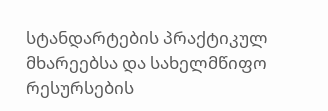სტანდარტების პრაქტიკულ მხარეებსა და სახელმწიფო რესურსების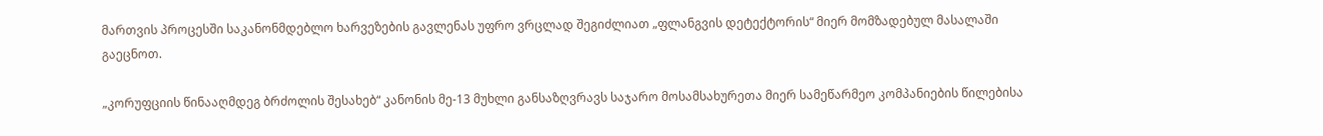მართვის პროცესში საკანონმდებლო ხარვეზების გავლენას უფრო ვრცლად შეგიძლიათ „ფლანგვის დეტექტორის“ მიერ მომზადებულ მასალაში გაეცნოთ.

„კორუფციის წინააღმდეგ ბრძოლის შესახებ“ კანონის მე-13 მუხლი განსაზღვრავს საჯარო მოსამსახურეთა მიერ სამეწარმეო კომპანიების წილებისა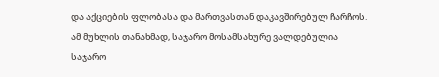და აქციების ფლობასა და მართვასთან დაკავშირებულ ჩარჩოს. ამ მუხლის თანახმად, საჯარო მოსამსახურე ვალდებულია საჯარო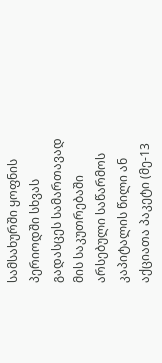სამსახურში ყოფნის პერიოდში სხვას გადასცეს სამართავად მის საკუთრებაში არსებული საწარმოს კაპიტალის წილი ან აქციათა პაკეტი (მე-13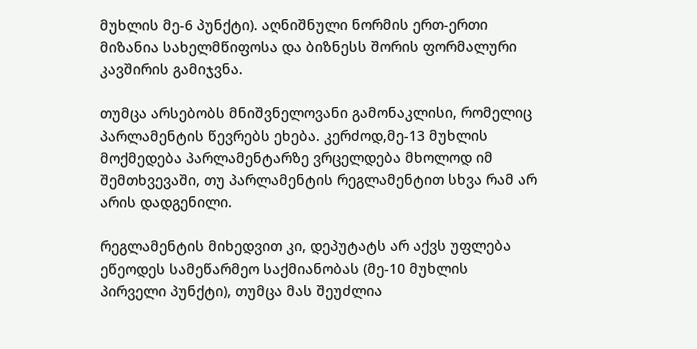მუხლის მე-6 პუნქტი). აღნიშნული ნორმის ერთ-ერთი მიზანია სახელმწიფოსა და ბიზნესს შორის ფორმალური კავშირის გამიჯვნა.

თუმცა არსებობს მნიშვნელოვანი გამონაკლისი, რომელიც პარლამენტის წევრებს ეხება. კერძოდ,მე-13 მუხლის მოქმედება პარლამენტარზე ვრცელდება მხოლოდ იმ შემთხვევაში, თუ პარლამენტის რეგლამენტით სხვა რამ არ არის დადგენილი.

რეგლამენტის მიხედვით კი, დეპუტატს არ აქვს უფლება ეწეოდეს სამეწარმეო საქმიანობას (მე-10 მუხლის პირველი პუნქტი), თუმცა მას შეუძლია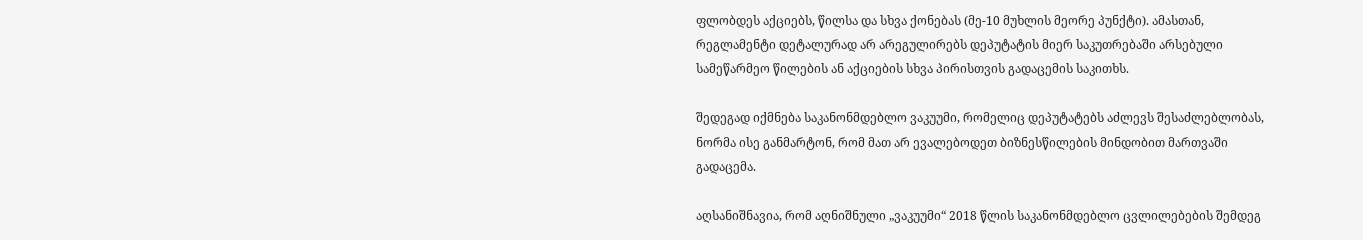ფლობდეს აქციებს, წილსა და სხვა ქონებას (მე-10 მუხლის მეორე პუნქტი). ამასთან, რეგლამენტი დეტალურად არ არეგულირებს დეპუტატის მიერ საკუთრებაში არსებული სამეწარმეო წილების ან აქციების სხვა პირისთვის გადაცემის საკითხს.

შედეგად იქმნება საკანონმდებლო ვაკუუმი, რომელიც დეპუტატებს აძლევს შესაძლებლობას, ნორმა ისე განმარტონ, რომ მათ არ ევალებოდეთ ბიზნესწილების მინდობით მართვაში გადაცემა.

აღსანიშნავია, რომ აღნიშნული „ვაკუუმი“ 2018 წლის საკანონმდებლო ცვლილებების შემდეგ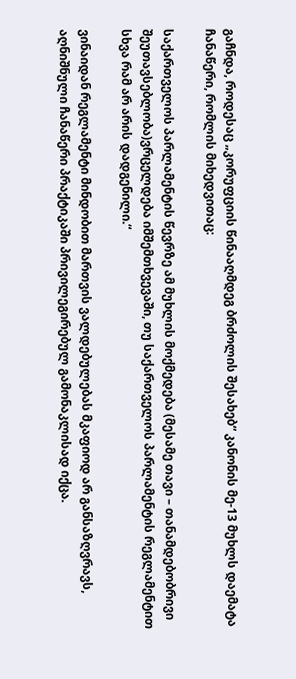გაჩნდა, როდესაც „კორუფციის წინააღმდეგ ბრძოლის შესახებ“ კანონის მე-13 მუხლს დაემატა ჩანაწერი, რომლის მიხედვითაც:

საქართველოს პარლამენტის წევრზე ამ მუხლის მოქმედება (მესამე თავი – თანამდებობრივი შეუთავსებლობა)ვრცელდება იმშემთხვევაში, თუ საქართველოს პარლამენტის რეგლამენტით სხვა რამ არ არის დადგენილი.“

ვინაიდან რეგლამენტი მინდობით მართვის ვალდებულებას მკაფიოდ არ განსაზღვრავს, აღნიშნული ჩანაწერი პრაქტიკაში პრივილეგირებულ გამონაკლისად იქცა.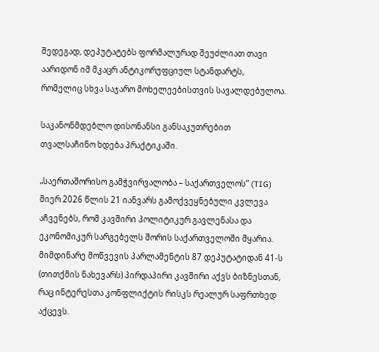შედეგად, დეპუტატებს ფორმალურად შეუძლიათ თავი აარიდონ იმ მკაცრ ანტიკორუფციულ სტანდარტს, რომელიც სხვა საჯარო მოხელეებისთვის სავალდებულოა.

საკანონმდებლო დისონანსი განსაკუთრებით თვალსაჩინო ხდება პრაქტიკაში.

„საერთაშორისო გამჭვირვალობა – საქართველოს“ (TIG) მიერ 2026 წლის 21 იანვარს გამოქვეყნებული კვლევა აჩვენებს, რომ კავშირი პოლიტიკურ გავლენასა და ეკონომიკურ სარგებელს შორის საქართველოში მყარია. მიმდინარე მოწვევის პარლამენტის 87 დეპუტატიდან 41-ს (თითქმის ნახევარს) პირდაპირი კავშირი აქვს ბიზნესთან, რაც ინტერესთა კონფლიქტის რისკს რეალურ საფრთხედ აქცევს.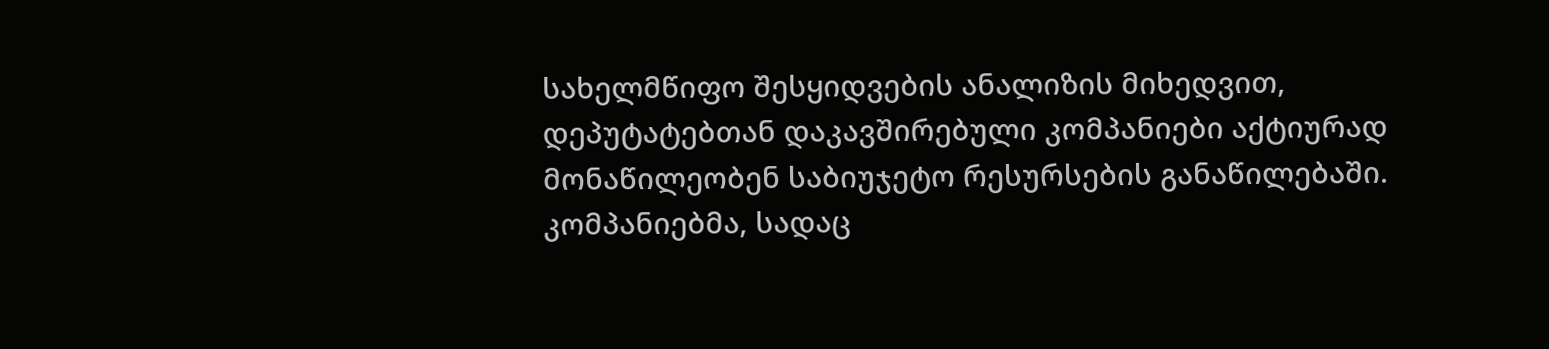სახელმწიფო შესყიდვების ანალიზის მიხედვით, დეპუტატებთან დაკავშირებული კომპანიები აქტიურად მონაწილეობენ საბიუჯეტო რესურსების განაწილებაში. კომპანიებმა, სადაც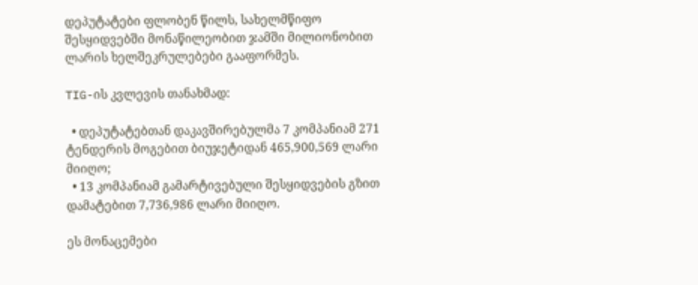დეპუტატები ფლობენ წილს, სახელმწიფო შესყიდვებში მონაწილეობით ჯამში მილიონობით ლარის ხელშეკრულებები გააფორმეს.

TIG-ის კვლევის თანახმად:

  • დეპუტატებთან დაკავშირებულმა 7 კომპანიამ 271 ტენდერის მოგებით ბიუჯეტიდან 465,900,569 ლარი მიიღო;
  • 13 კომპანიამ გამარტივებული შესყიდვების გზით დამატებით 7,736,986 ლარი მიიღო.

ეს მონაცემები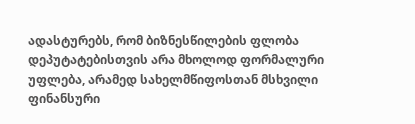ადასტურებს, რომ ბიზნესწილების ფლობა დეპუტატებისთვის არა მხოლოდ ფორმალური უფლება, არამედ სახელმწიფოსთან მსხვილი ფინანსური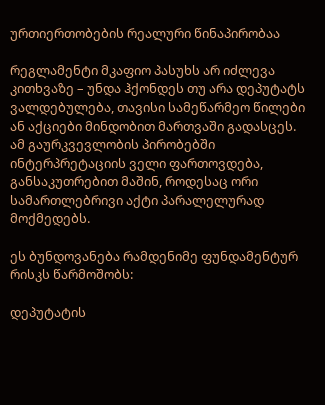ურთიერთობების რეალური წინაპირობაა

რეგლამენტი მკაფიო პასუხს არ იძლევა კითხვაზე – უნდა ჰქონდეს თუ არა დეპუტატს ვალდებულება, თავისი სამეწარმეო წილები ან აქციები მინდობით მართვაში გადასცეს. ამ გაურკვევლობის პირობებში ინტერპრეტაციის ველი ფართოვდება, განსაკუთრებით მაშინ, როდესაც ორი სამართლებრივი აქტი პარალელურად მოქმედებს.

ეს ბუნდოვანება რამდენიმე ფუნდამენტურ რისკს წარმოშობს:

დეპუტატის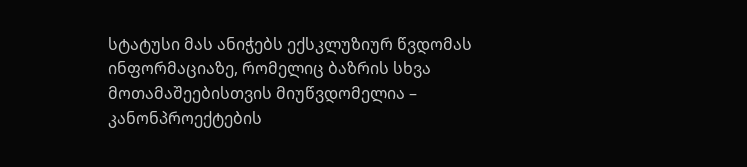სტატუსი მას ანიჭებს ექსკლუზიურ წვდომას ინფორმაციაზე, რომელიც ბაზრის სხვა მოთამაშეებისთვის მიუწვდომელია – კანონპროექტების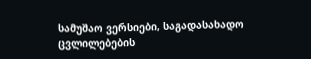სამუშაო ვერსიები, საგადასახადო ცვლილებების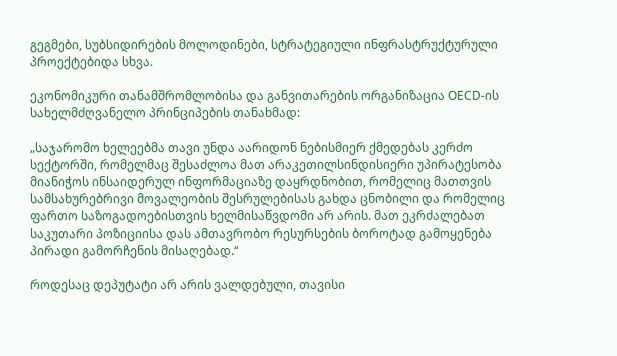გეგმები, სუბსიდირების მოლოდინები, სტრატეგიული ინფრასტრუქტურული პროექტებიდა სხვა.

ეკონომიკური თანამშრომლობისა და განვითარების ორგანიზაცია OECD-ის სახელმძღვანელო პრინციპების თანახმად:

„საჯარომო ხელეებმა თავი უნდა აარიდონ ნებისმიერ ქმედებას კერძო სექტორში, რომელმაც შესაძლოა მათ არაკეთილსინდისიერი უპირატესობა მიანიჭოს ინსაიდერულ ინფორმაციაზე დაყრდნობით, რომელიც მათთვის სამსახურებრივი მოვალეობის შესრულებისას გახდა ცნობილი და რომელიც ფართო საზოგადოებისთვის ხელმისაწვდომი არ არის. მათ ეკრძალებათ საკუთარი პოზიციისა დას ამთავრობო რესურსების ბოროტად გამოყენება პირადი გამორჩენის მისაღებად.“

როდესაც დეპუტატი არ არის ვალდებული, თავისი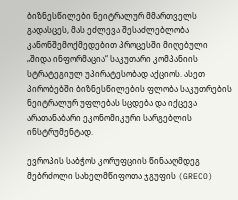ბიზნესწილები ნეიტრალურ მმართველს გადასცეს, მას ეძლევა შესაძლებლობა კანონშემოქმედებით პროცესში მიღებული „შიდა ინფორმაცია“ საკუთარი კომპანიის სტრატეგიულ უპირატესობად აქციოს. ასეთ პირობებში ბიზნესწილების ფლობა საკუთრების ნეიტრალურ უფლებას სცდება და იქცევა არათანაბარი ეკონომიკური სარგებლის ინსტრუმენტად.

ევროპის საბჭოს კორუფციის წინააღმდეგ მებრძოლი სახელმწიფოთა ჯგუფის (GRECO)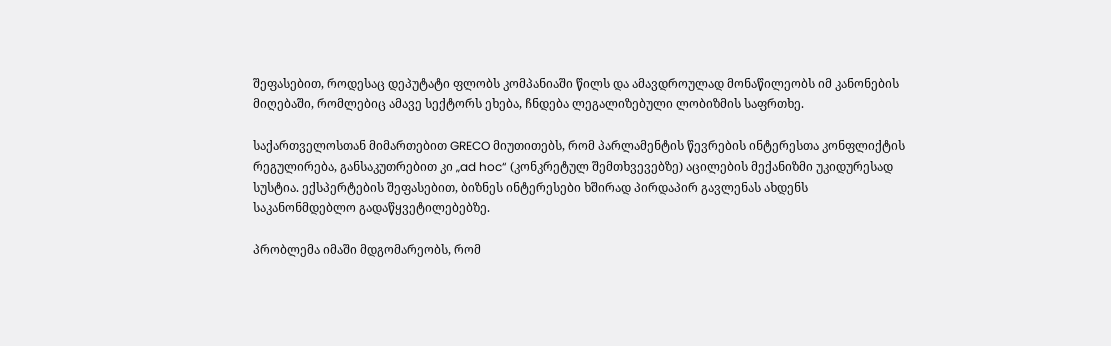შეფასებით, როდესაც დეპუტატი ფლობს კომპანიაში წილს და ამავდროულად მონაწილეობს იმ კანონების მიღებაში, რომლებიც ამავე სექტორს ეხება, ჩნდება ლეგალიზებული ლობიზმის საფრთხე.

საქართველოსთან მიმართებით GRECO მიუთითებს, რომ პარლამენტის წევრების ინტერესთა კონფლიქტის რეგულირება, განსაკუთრებით კი „ad hoc“ (კონკრეტულ შემთხვევებზე) აცილების მექანიზმი უკიდურესად სუსტია. ექსპერტების შეფასებით, ბიზნეს ინტერესები ხშირად პირდაპირ გავლენას ახდენს საკანონმდებლო გადაწყვეტილებებზე.

პრობლემა იმაში მდგომარეობს, რომ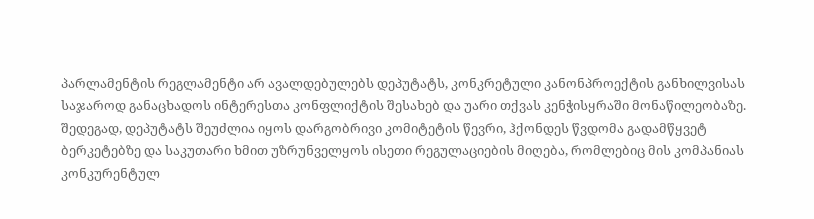პარლამენტის რეგლამენტი არ ავალდებულებს დეპუტატს, კონკრეტული კანონპროექტის განხილვისას საჯაროდ განაცხადოს ინტერესთა კონფლიქტის შესახებ და უარი თქვას კენჭისყრაში მონაწილეობაზე. შედეგად, დეპუტატს შეუძლია იყოს დარგობრივი კომიტეტის წევრი, ჰქონდეს წვდომა გადამწყვეტ ბერკეტებზე და საკუთარი ხმით უზრუნველყოს ისეთი რეგულაციების მიღება, რომლებიც მის კომპანიას კონკურენტულ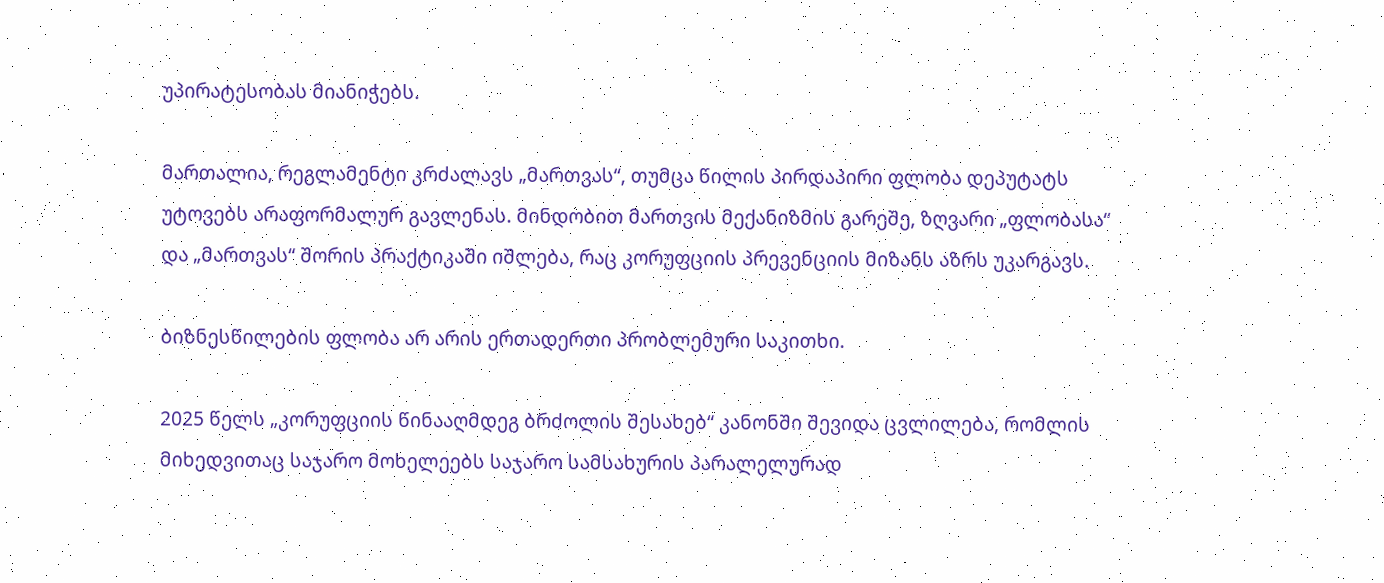უპირატესობას მიანიჭებს.

მართალია, რეგლამენტი კრძალავს „მართვას“, თუმცა წილის პირდაპირი ფლობა დეპუტატს უტოვებს არაფორმალურ გავლენას. მინდობით მართვის მექანიზმის გარეშე, ზღვარი „ფლობასა“ და „მართვას“ შორის პრაქტიკაში იშლება, რაც კორუფციის პრევენციის მიზანს აზრს უკარგავს.

ბიზნესწილების ფლობა არ არის ერთადერთი პრობლემური საკითხი.

2025 წელს „კორუფციის წინააღმდეგ ბრძოლის შესახებ“ კანონში შევიდა ცვლილება, რომლის მიხედვითაც საჯარო მოხელეებს საჯარო სამსახურის პარალელურად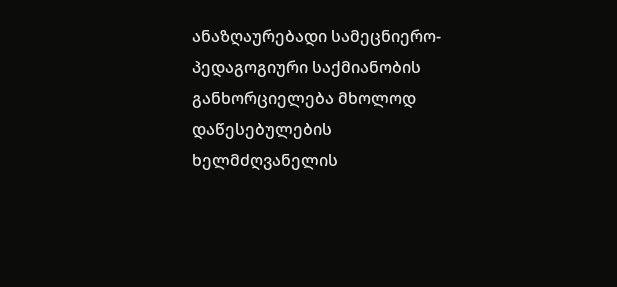ანაზღაურებადი სამეცნიერო-პედაგოგიური საქმიანობის განხორციელება მხოლოდ დაწესებულების ხელმძღვანელის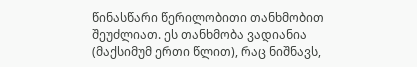წინასწარი წერილობითი თანხმობით შეუძლიათ. ეს თანხმობა ვადიანია (მაქსიმუმ ერთი წლით), რაც ნიშნავს,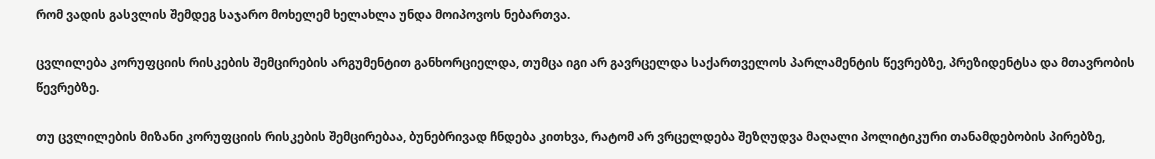რომ ვადის გასვლის შემდეგ საჯარო მოხელემ ხელახლა უნდა მოიპოვოს ნებართვა.

ცვლილება კორუფციის რისკების შემცირების არგუმენტით განხორციელდა, თუმცა იგი არ გავრცელდა საქართველოს პარლამენტის წევრებზე, პრეზიდენტსა და მთავრობის წევრებზე.

თუ ცვლილების მიზანი კორუფციის რისკების შემცირებაა, ბუნებრივად ჩნდება კითხვა, რატომ არ ვრცელდება შეზღუდვა მაღალი პოლიტიკური თანამდებობის პირებზე,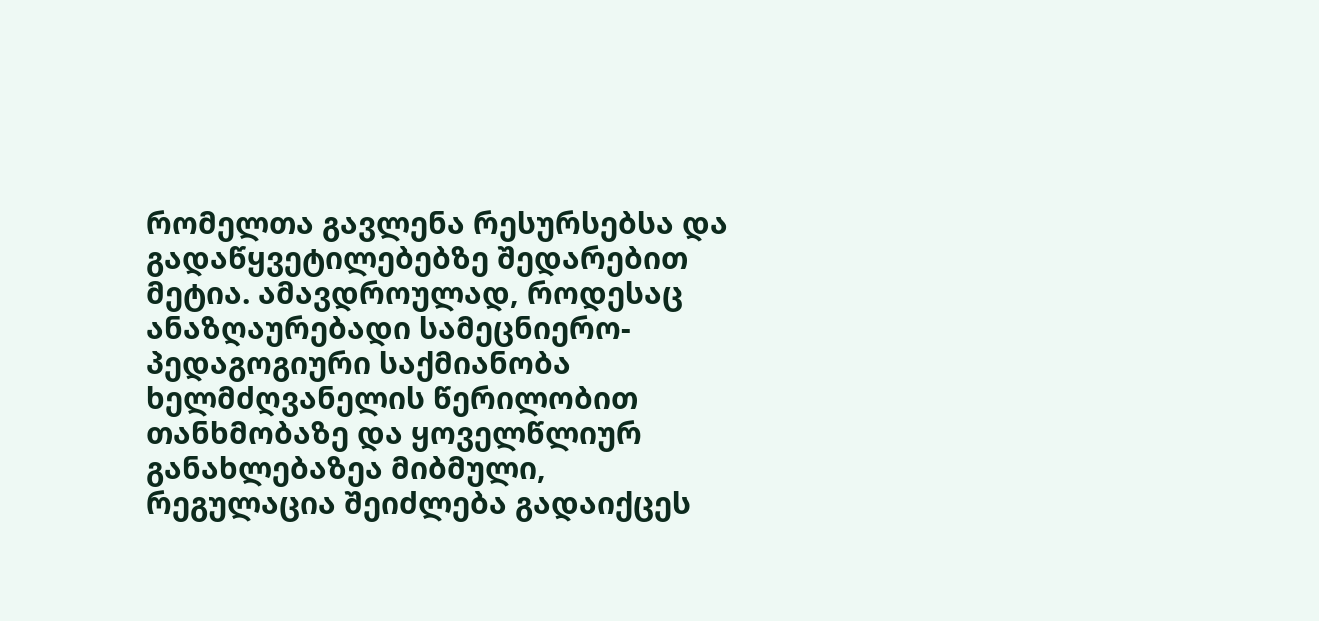რომელთა გავლენა რესურსებსა და გადაწყვეტილებებზე შედარებით მეტია. ამავდროულად, როდესაც ანაზღაურებადი სამეცნიერო-პედაგოგიური საქმიანობა ხელმძღვანელის წერილობით თანხმობაზე და ყოველწლიურ განახლებაზეა მიბმული, რეგულაცია შეიძლება გადაიქცეს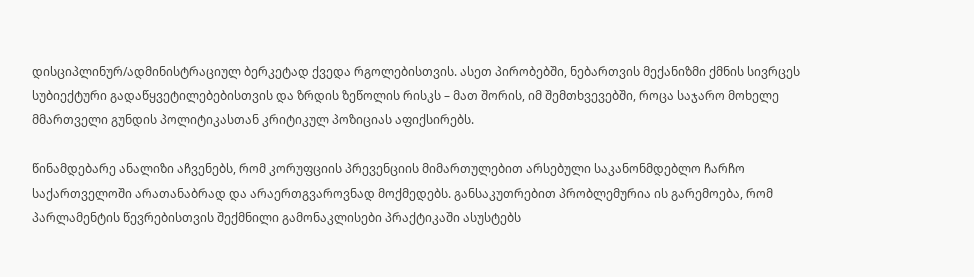დისციპლინურ/ადმინისტრაციულ ბერკეტად ქვედა რგოლებისთვის. ასეთ პირობებში, ნებართვის მექანიზმი ქმნის სივრცეს სუბიექტური გადაწყვეტილებებისთვის და ზრდის ზეწოლის რისკს – მათ შორის, იმ შემთხვევებში, როცა საჯარო მოხელე მმართველი გუნდის პოლიტიკასთან კრიტიკულ პოზიციას აფიქსირებს.

წინამდებარე ანალიზი აჩვენებს, რომ კორუფციის პრევენციის მიმართულებით არსებული საკანონმდებლო ჩარჩო საქართველოში არათანაბრად და არაერთგვაროვნად მოქმედებს. განსაკუთრებით პრობლემურია ის გარემოება, რომ პარლამენტის წევრებისთვის შექმნილი გამონაკლისები პრაქტიკაში ასუსტებს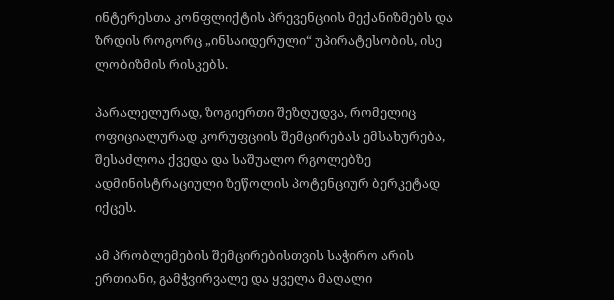ინტერესთა კონფლიქტის პრევენციის მექანიზმებს და ზრდის როგორც „ინსაიდერული“ უპირატესობის, ისე ლობიზმის რისკებს.

პარალელურად, ზოგიერთი შეზღუდვა, რომელიც ოფიციალურად კორუფციის შემცირებას ემსახურება, შესაძლოა ქვედა და საშუალო რგოლებზე ადმინისტრაციული ზეწოლის პოტენციურ ბერკეტად იქცეს.

ამ პრობლემების შემცირებისთვის საჭირო არის ერთიანი, გამჭვირვალე და ყველა მაღალი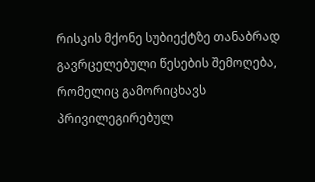რისკის მქონე სუბიექტზე თანაბრად გავრცელებული წესების შემოღება, რომელიც გამორიცხავს პრივილეგირებულ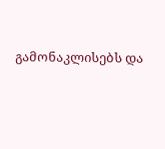გამონაკლისებს და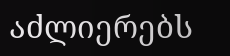აძლიერებს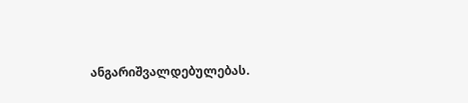ანგარიშვალდებულებას.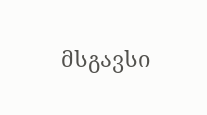მსგავსი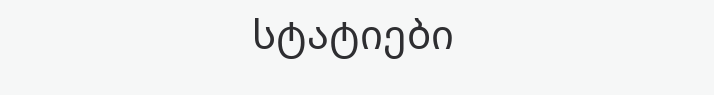სტატიები